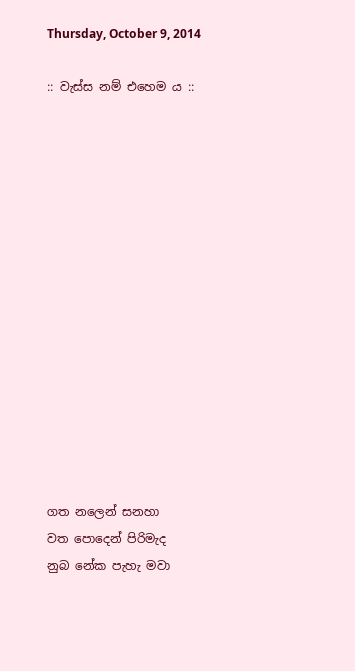Thursday, October 9, 2014

:: වැස්ස නම් එහෙම ය ::















ගත නලෙන් සනහා
වත පොදෙන් පිරිමැද
නුබ නේක පැහැ මවා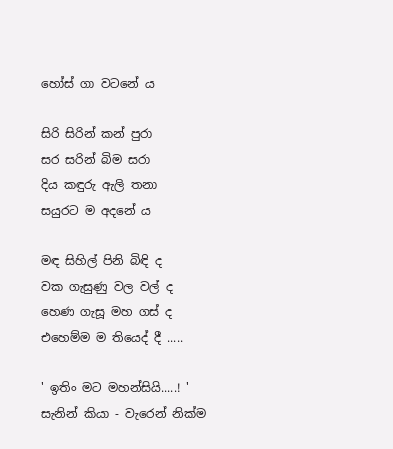හෝස් ගා වටනේ ය

සිරි සිරින් කන් පුරා
සර සරින් බිම සරා
දිය කඳුරු ඇලි තනා
සයුරට ම අදනේ ය

මඳ සිහිල් පිනි බිඳි ද
වක ගැසුණු වල වල් ද
හෙණ ගැසූ මහ ගස් ද
එහෙම්ම ම තියෙද් දී .....

' ඉතිං මට මහන්සියි.....! '
සැනින් කියා - වැරෙන් නික්ම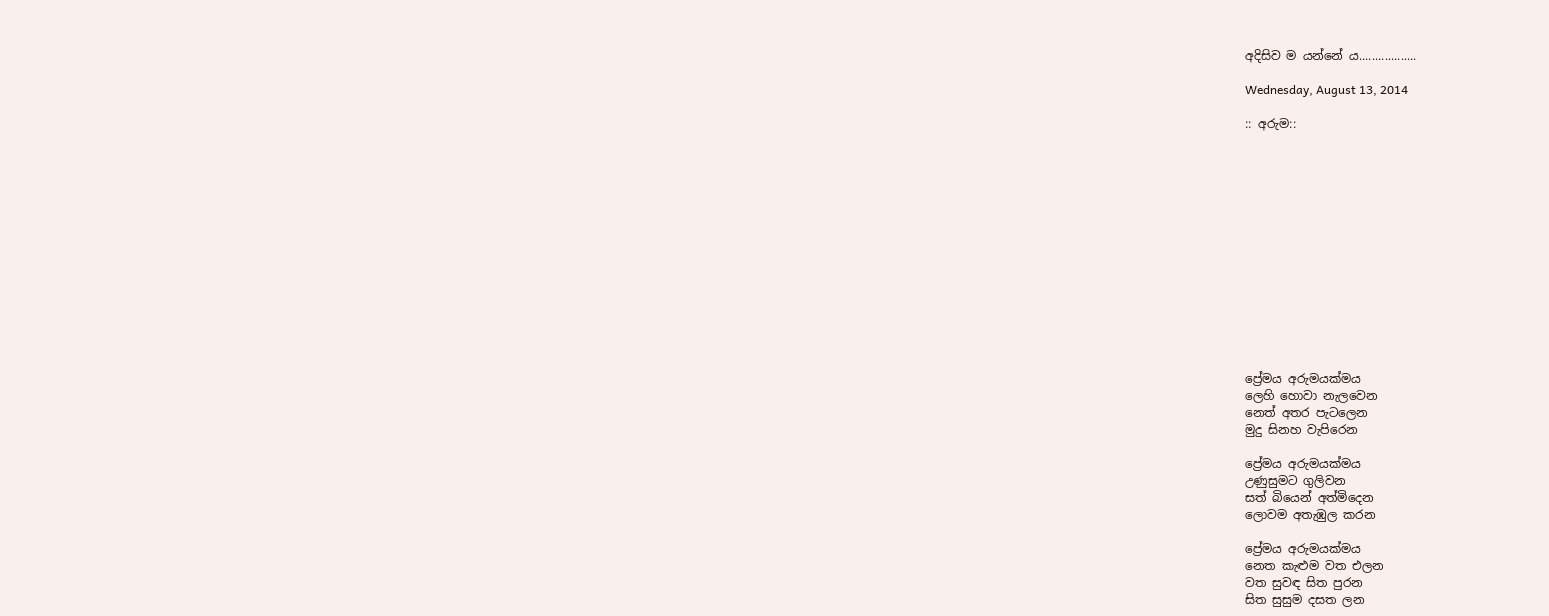අදිසිව ම යන්නේ ය..................

Wednesday, August 13, 2014

:: අරුම::














ප්‍රේමය අරුමයක්මය
ලෙහි හොවා නැලවෙන
නෙත් අතර පැටලෙන
මුදු සිනහ වැපිරෙන

ප්‍රේමය අරුමයක්මය
උණුසුමට ගුලිවන
සත් බියෙන් අත්මිදෙන
ලොවම අතැඹුල කරන

ප්‍රේමය අරුමයක්මය
නෙත කැළුම වත එලන
වත සුවඳ සිත පුරන
සිත සුසුම දසත ලන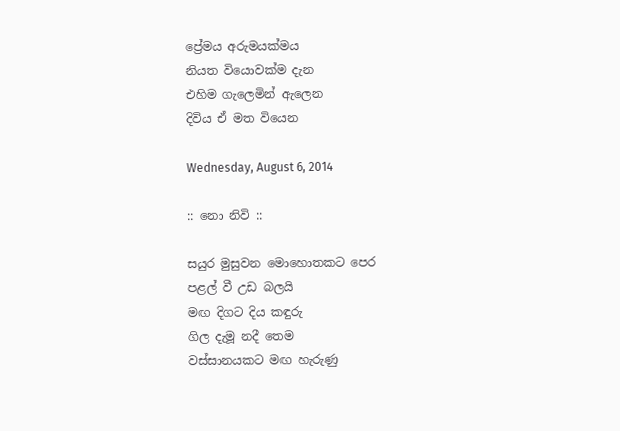ප්‍රේමය අරුමයක්මය
නියත වියොවක්ම දැන
එහිම ගැලෙමින් ඇලෙන
දිවිය ඒ මත වියෙන

Wednesday, August 6, 2014

:: නො නිවි ::

සයුර මුසුවන මොහොතකට පෙර
පළල් වී උඩ බලයි
මඟ දිගට දිය කඳුරු
ගිල දැමූ නදී තෙම
වස්සානයකට මඟ හැරුණු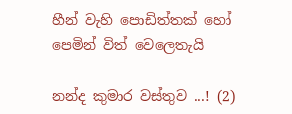හීන් වැහි පොඩිත්තක් හෝ
පෙමින් විත් වෙලෙතැයි

නන්ද කුමාර වස්තුව ...! (2)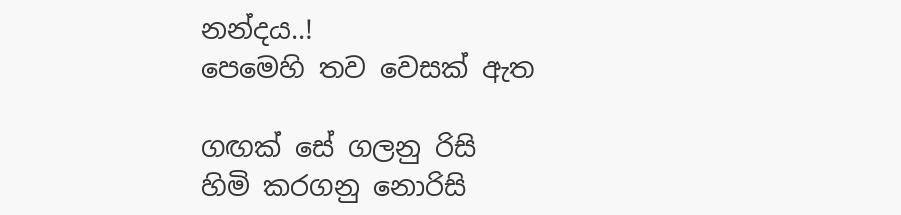නන්දය..!
පෙමෙහි තව වෙසක් ඇත

ගඟක් සේ ගලනු රිසි
හිමි කරගනු නොරිසි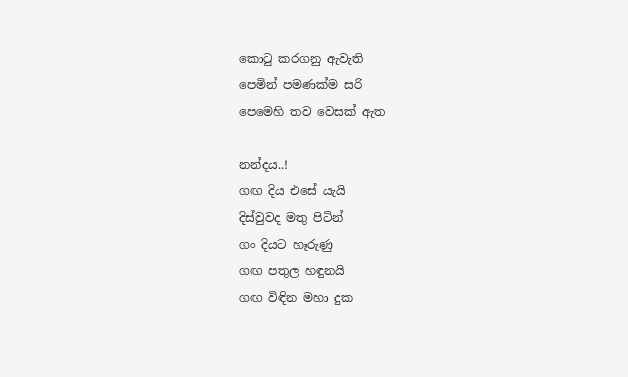කොටු කරගනු ඇවැති
පෙමින් පමණක්ම සරි
පෙමෙහි තව වෙසක් ඇත

නන්දය..!
ගඟ දිය එසේ යැයි
දිස්වුවද මතු පිටින්
ගං දියට හෑරුණු
ගඟ පතුල හඳුනයි
ගඟ විඳින මහා දුක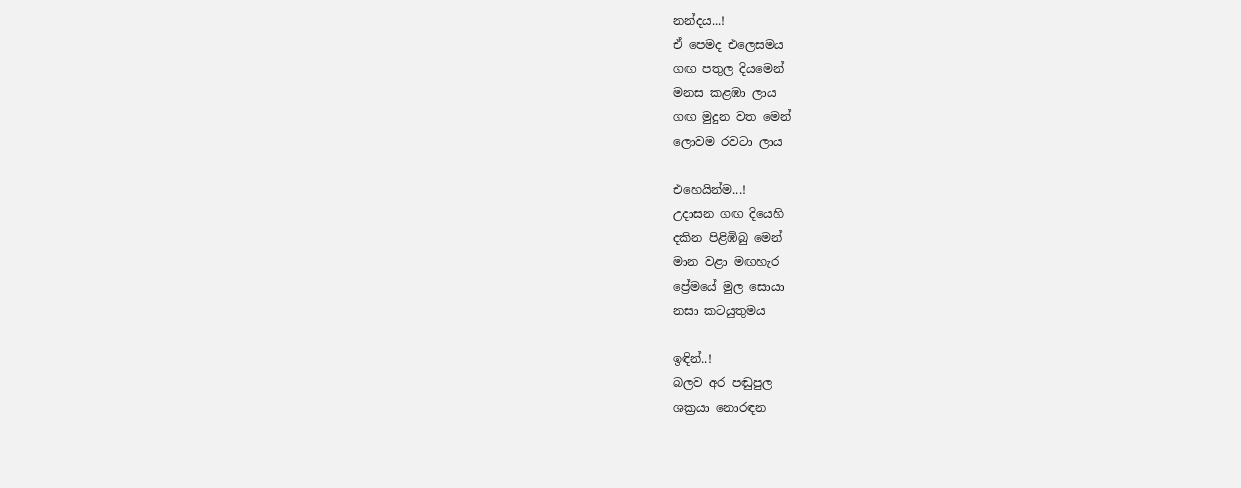නන්දය...!
ඒ පෙමද එලෙසමය
ගඟ පතුල දියමෙන්
මනස කළඹා ලාය
ගඟ මුදුන වත මෙන්
ලොවම රවටා ලාය

එහෙයින්ම...!
උදාසන ගඟ දියෙහි
දකින පිළිඹිබු මෙන්
මාන වළා මඟහැර
ප්‍රේමයේ මුල සොයා
නසා කටයුතුමය

ඉඳින්..!
බලව අර පඬුපුල
ශක්‍රයා නොරඳන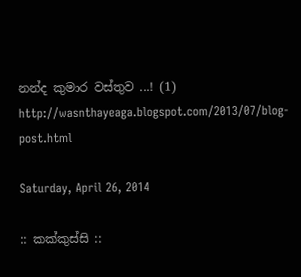නන්ද කුමාර වස්තුව ...! (1)
http://wasnthayeaga.blogspot.com/2013/07/blog-post.html

Saturday, April 26, 2014

:: කක්කුස්සි ::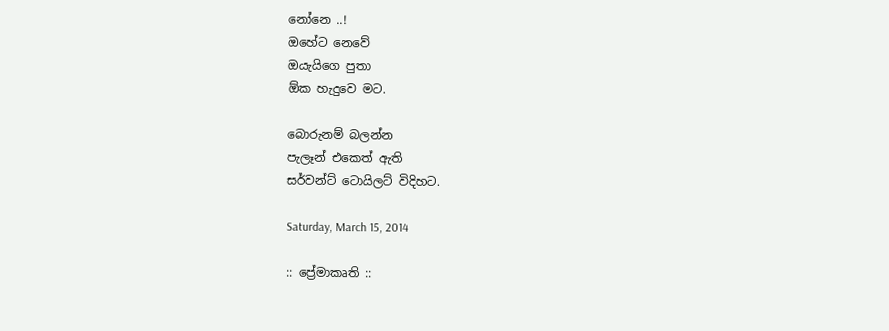නෝනෙ ..!
ඔහේට නෙවේ
ඔයැයිගෙ පුතා
ඕක හැදුවෙ මට.

බොරුනම් බලන්න
පැලෑන් එකෙත් ඇති
සර්වන්ට් ටොයිලට් විදිහට.

Saturday, March 15, 2014

:: ප්‍රේමාකෘති ::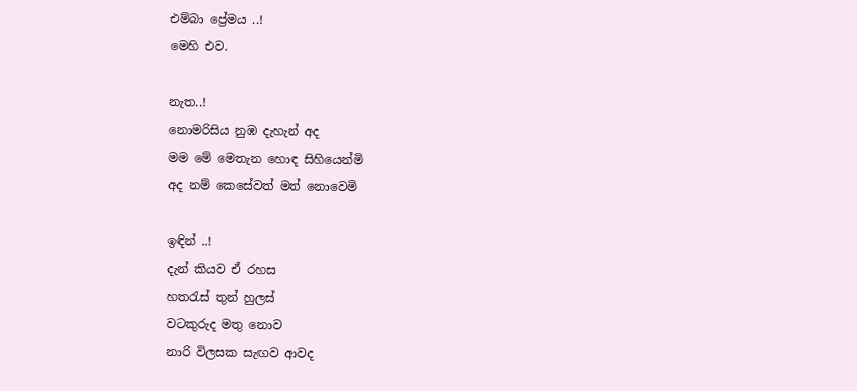එම්බා ප්‍රේමය ..!
මෙහි එව.

නැත..!
නොමරිසිය නුඹ දැහැන් අද
මම මේ මෙතැන හොඳ සිහියෙන්මි
අද නම් කෙසේවත් මත් නොවෙමි

ඉඳින් ..!
දැන් කියව ඒ රහස
හතරැස් තුන් හුලස්
වටකුරුද මතු නොව
නාරි විලසක සැඟව ආවද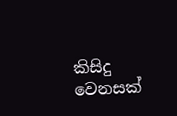කිසිදු වෙනසක්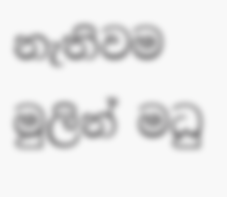නැතිවම
මුලින් මධු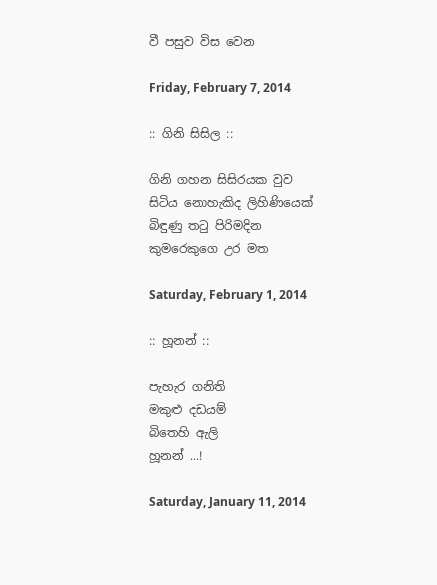වී පසුව විස වෙන

Friday, February 7, 2014

:: ගිනි සිසිල ::

ගිනි ගහන සිසිරයක වුව
සිටිය නොහැකිද ලිහිණියෙක්
බිඳුණු තටු පිරිමදින
කුමරෙකුගෙ උර මත

Saturday, February 1, 2014

:: හූනන් ::

පැහැර ගනිති
මකුළු දඩයම්
බිතෙහි ඇලි
හූනන් ...!

Saturday, January 11, 2014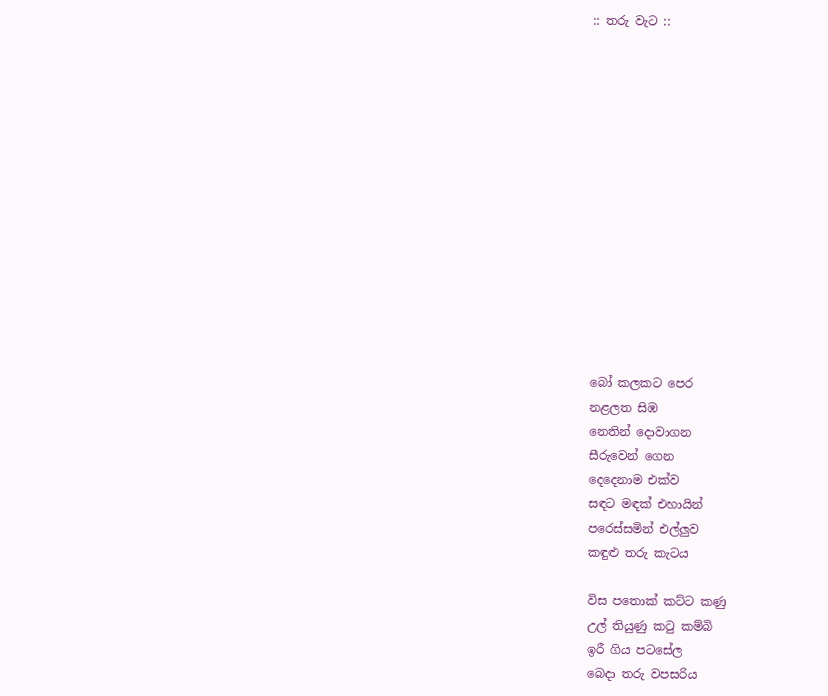:: තරු වැට ::














බෝ කලකට පෙර
නළලත සිඹ
නෙතින් දොවාගන
සීරුවෙන් ගෙන
දෙදෙනාම එක්ව
සඳට මඳක් එහායින්
පරෙස්සමින් එල්ලුව
කඳුළු තරු කැටය

විස පතොක් කට්ට කණු
උල් තියුණු කටු කම්බි
ඉරී ගිය පටසේල
බෙදා තරු වපසරිය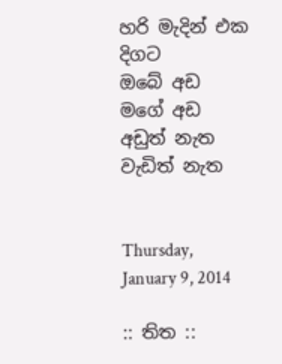හරි මැදින් එක දිගට
ඔබේ අඩ මගේ අඩ
අඩුත් නැත වැඩිත් නැත


Thursday, January 9, 2014

:: තිත ::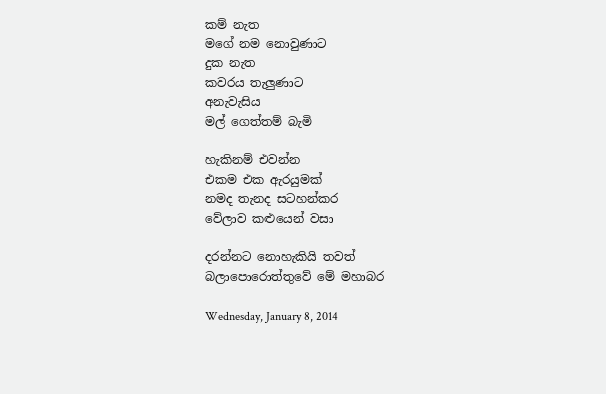කම් නැත
මගේ නම නොවුණාට
දුක නැත
කවරය තැලුණාට
අනැවැසිය
මල් ගෙත්තම් බැමි

හැකිනම් එවන්න
එකම එක ඇරයුමක්
නමද තැනද සටහන්කර
වේලාව කළුයෙන් වසා

දරන්නට නොහැකියි තවත්
බලාපොරොත්තුවේ මේ මහාබර

Wednesday, January 8, 2014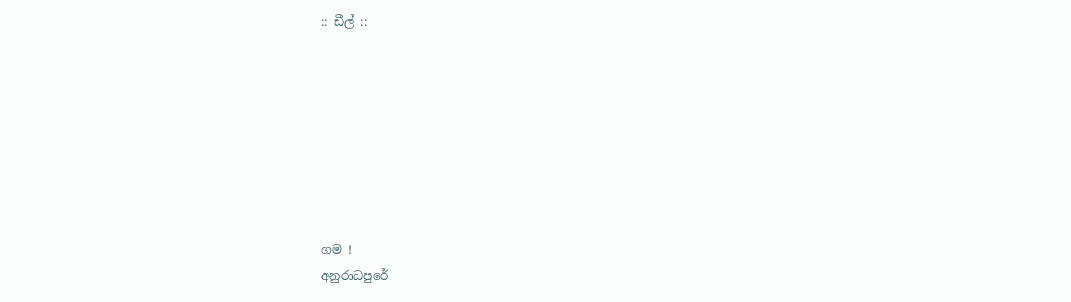:: ඩීල් ::








ගම !
අනුරාධපුරේ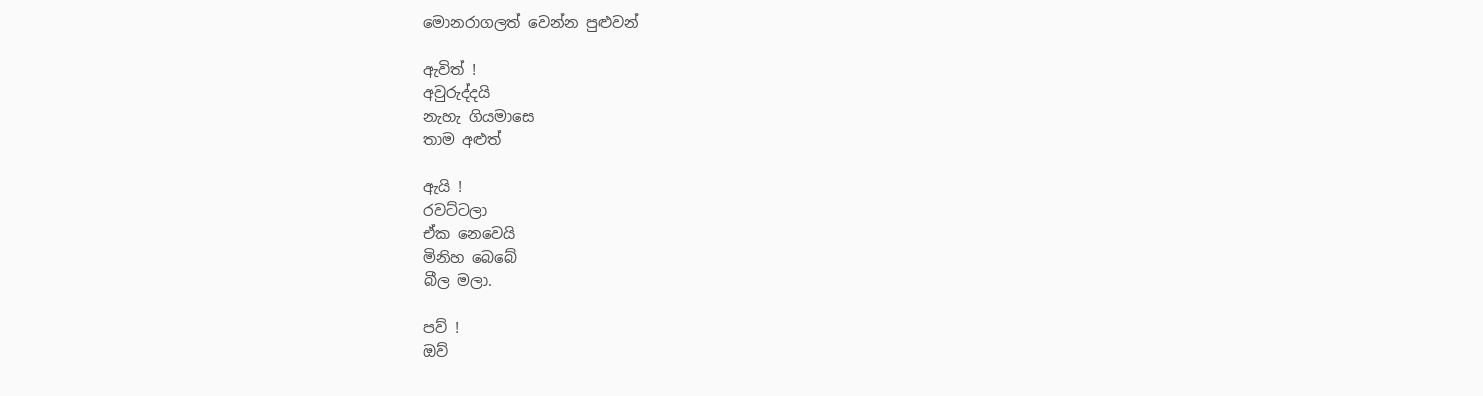මොනරාගලත් වෙන්න පුළුවන්

ඇවිත් !
අවුරුද්දයි
නැහැ ගියමාසෙ
තාම අළුත්

ඇයි !
රවට්ටලා
ඒක නෙවෙයි
මිනිහ බෙබේ
බීල මලා.

පව් !
ඔව්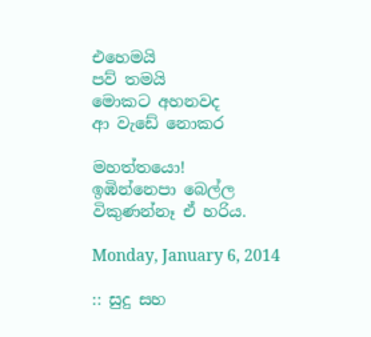එහෙමයි
පව් තමයි
මොකට අහනවද
ආ වැඩේ නොකර

මහත්තයො!
ඉඹින්නෙපා බෙල්ල
විකුණන්නෑ ඒ හරිය.

Monday, January 6, 2014

:: සුදු සහ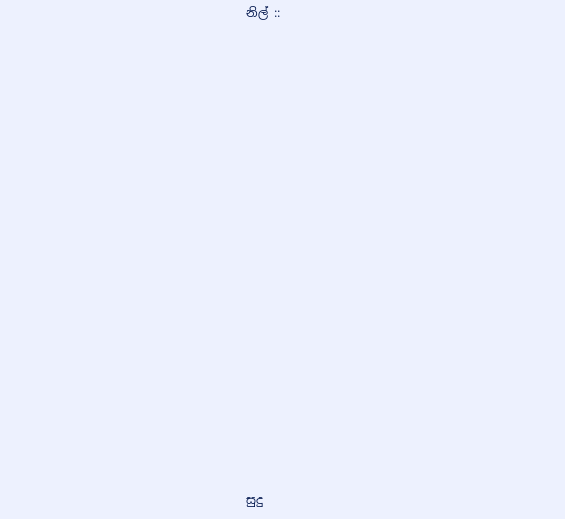නිල් ::




















සුදු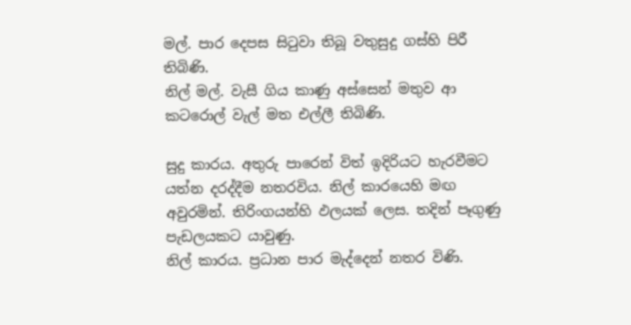මල්. පාර දෙපස සිටුවා තිබූ වතුසුදු ගස්හි පිරී තිබිණි.
නිල් මල්. වැසී ගිය කාණු අස්සෙන් මතුව ආ කටරොල් වැල් මත එල්ලී තිබිණි.

සුදු කාරය. අතුරු පාරෙන් විත් ඉදිරියට හැරවීමට යත්න දරද්දීම නතරවිය. නිල් කාරයෙහි මඟ අවුරමින්. තිරිංගයන්හි ඵලයක් ලෙස. තදින් පෑගුණු පැඩලයකට යාවුණු.
නිල් කාරය. ප්‍රධාන පාර මැද්දෙන් නතර විණි.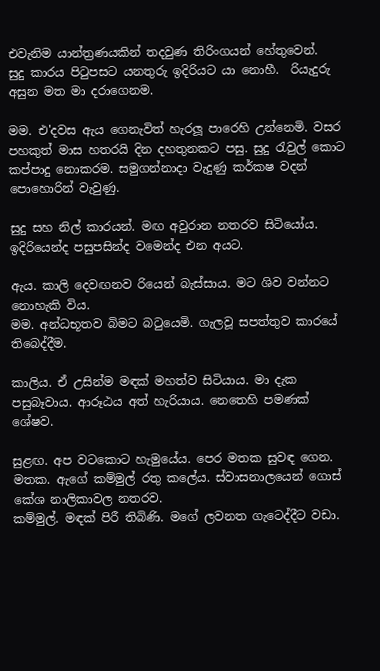එවැනිම යාන්ත්‍රණයකින් තදවුණ තිරිංගයන් හේතුවෙන්.  සුදු කාරය පිටුපසට යනතුරු ඉදිරියට යා නොහී.  රියැදුරු අසුන මත මා දරාගෙනම.

මම. එ'දවස ඇය ගෙනැවිත් හැරලූ පාරෙහි උන්නෙමි. වසර පහකුත් මාස හතරයි දින දහතුනකට පසු. සුදු රැවුල් කොට කප්පාදු නොකරම. සමුගන්නාදා වැදුණු කර්කෂ වදන් පොහොරින් වැවුණු.

සුදු සහ නිල් කාරයන්. මඟ අවුරාන නතරව සිටියෝය. ඉදිරියෙන්ද පසුපසින්ද වමෙන්ද එන අයට.

ඇය. කාලි දෙවඟනව රියෙන් බැස්සාය. මට ශිව වන්නට නොහැකි විය.
මම. අන්ධභූතව බිමට බටුයෙමි. ගැලවූ සපත්තුව කාරයේ තිබෙද්දීම.

කාලිය. ඒ උසින්ම මඳක් මහත්ව සිටියාය. මා දැක පසුබෑවාය. ආරූඨය අත් හැරියාය. නෙතෙහි පමණක් ශේෂව.

සුළඟ. අප වටකොට හැමුයේය. පෙර මතක සුවඳ ගෙන.
මතක. ඇගේ කම්මුල් රතු කලේය. ස්වාසනාලයෙන් ගොස් කේශ නාලිකාවල නතරව.
කම්මුල්. මඳක් පිරී තිබිණි. මගේ ලවනත ගැටෙද්දීට වඩා.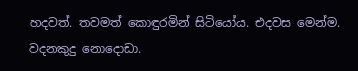හදවත්. තවමත් කොඳුරමින් සිටියෝය. එදවස මෙන්ම. වදනකුදු නොදොඩා.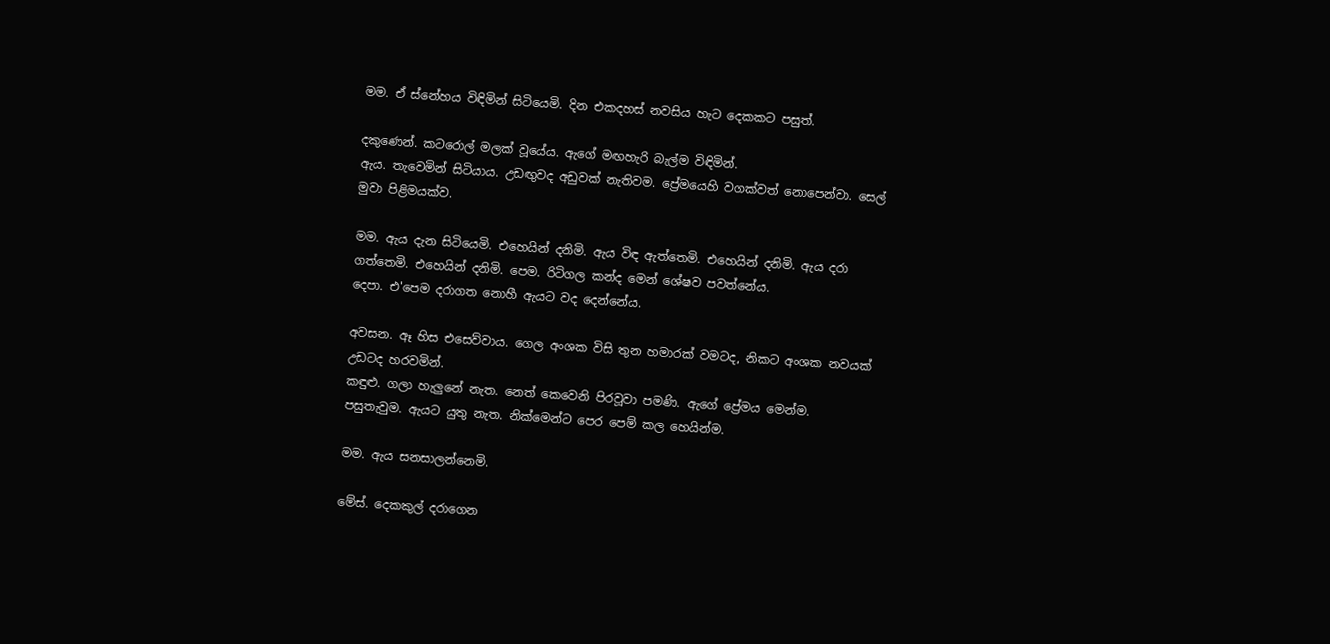මම. ඒ ස්නේහය විඳිමින් සිටියෙමි. දින එකදහස් නවසිය හැට දෙකකට පසුත්.

දකුණෙන්. කටරොල් මලක් වූයේය. ඇගේ මඟහැරි බැල්ම විඳිමින්.
ඇය. තැවෙමින් සිටියාය. උඩඟුවද අඩුවක් නැතිවම. ප්‍රේමයෙහි වගක්වත් නොපෙන්වා. සෙල් මුවා පිළිමයක්ව.

මම. ඇය දැන සිටියෙමි. එහෙයින් දනිමි. ඇය විඳ ඇත්තෙමි. එහෙයින් දනිමි. ඇය දරා ගත්තෙමි. එහෙයින් දනිමි. පෙම. රිටිගල කන්ද මෙන් ශේෂව පවත්නේය.
දෙපා. එ'පෙම දරාගත නොහී ඇයට වද දෙන්නේය.

අවසන. ඈ හිස එසෙව්වාය. ගෙල අංශක විසි තුන හමාරක් වමටද, නිකට අංශක නවයක් උඩටද හරවමින්.
කඳුළු. ගලා හැලුනේ නැත. නෙත් කෙවෙනි පිරවූවා පමණි. ඇගේ ප්‍රේමය මෙන්ම.
පසුතැවුම. ඇයට යුතු නැත. නික්මෙන්ට පෙර පෙම් කල හෙයින්ම.

මම. ඇය සනසාලන්නෙමි.

මේස්. දෙකකුල් දරාගෙන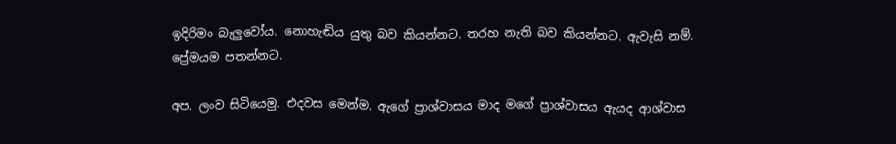ඉදිරිමං බැලුවෝය. නොහැඬිය යුතු බව කියන්නට. තරහ නැති බව කියන්නට. ඇවැසි නම්. ප්‍රේමයම පතන්නට.

අප. ලංව සිටියෙමු. එදවස මෙන්ම. ඇගේ ප්‍රාශ්වාසය මාද මගේ ප්‍රාශ්වාසය ඇයද ආශ්වාස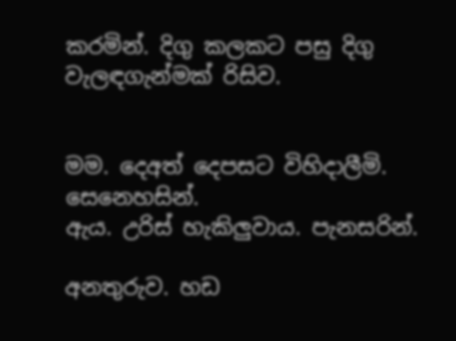කරමින්. දිගු කලකට පසු දිගු වැලඳගැන්මක් රිසිව.


මම. දෙඅත් දෙපසට විහිදාලීමි. සෙනෙහසින්.
ඇය. උරිස් හැකිලුවාය. පැනසරින්.

අනතුරුව. හඩ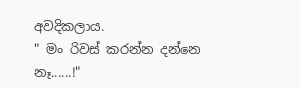අවදිකලාය.
" මං රිවස් කරන්න දන්නෙ නෑ......!"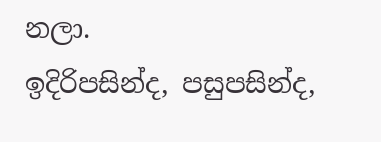නලා.
ඉදිරිපසින්ද, පසුපසින්ද,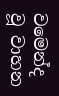වමෙන්ද වූ වාහන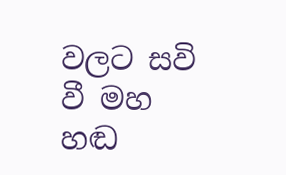වලට සවි වී මහ හඬ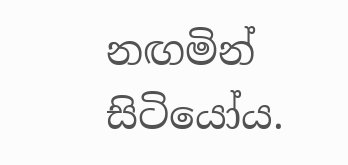නඟමින් සිටියෝය.